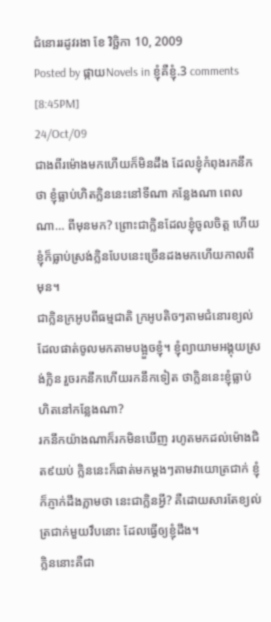ជំនោររដូវរងា ខែ វិច្ឆិកា 10, 2009
Posted by ផ្កាយNovels in ខ្ញុំគឺខ្ញុំ.3 comments
[8:45PM]
24/Oct/09
ជាងពីរម៉ោងមកហើយក៏មិនដឹង ដែលខ្ញុំកំពុងរកនឹកថា ខ្ញុំធ្លាប់ហិតក្លិននេះនៅទីណា កន្លែងណា ពេលណា… ពីមុនមក? ព្រោះជាក្លិនដែលខ្ញុំចូលចិត្ត ហើយខ្ញុំក៏ធ្លាប់ស្រង់ក្លិនបែបនេះច្រើនដងមកហើយកាលពីមុន។
ជាក្លិនក្រអូបពីធម្មជាតិ ក្រអូបតិចៗតាមជំនោរខ្យល់ ដែលផាត់ចូលមកតាមបង្អួចខ្ញុំ។ ខ្ញុំព្យាយាមអង្គុយស្រង់ក្លិន រួចរកនឹកហើយរកនឹកទៀត ថាក្លិននេះខ្ញុំធ្លាប់ហិតនៅកន្លែងណា?
រកនឹកយ៉ាងណាក៏រកមិនឃើញ រហូតមកដល់ម៉ោងជិត៩យប់ ក្លិននេះក៏ផាត់មកម្តងៗតាមវាយោត្រជាក់ ខ្ញុំក៏ភ្ញាក់ដឹងភ្លាមថា នេះជាក្លិនអ្វី? គឺដោយសារតែខ្យល់ត្រជាក់មួយវឹបនោះ ដែលធ្វើឲ្យខ្ញុំដឹង។
ក្លិននោះគឺជា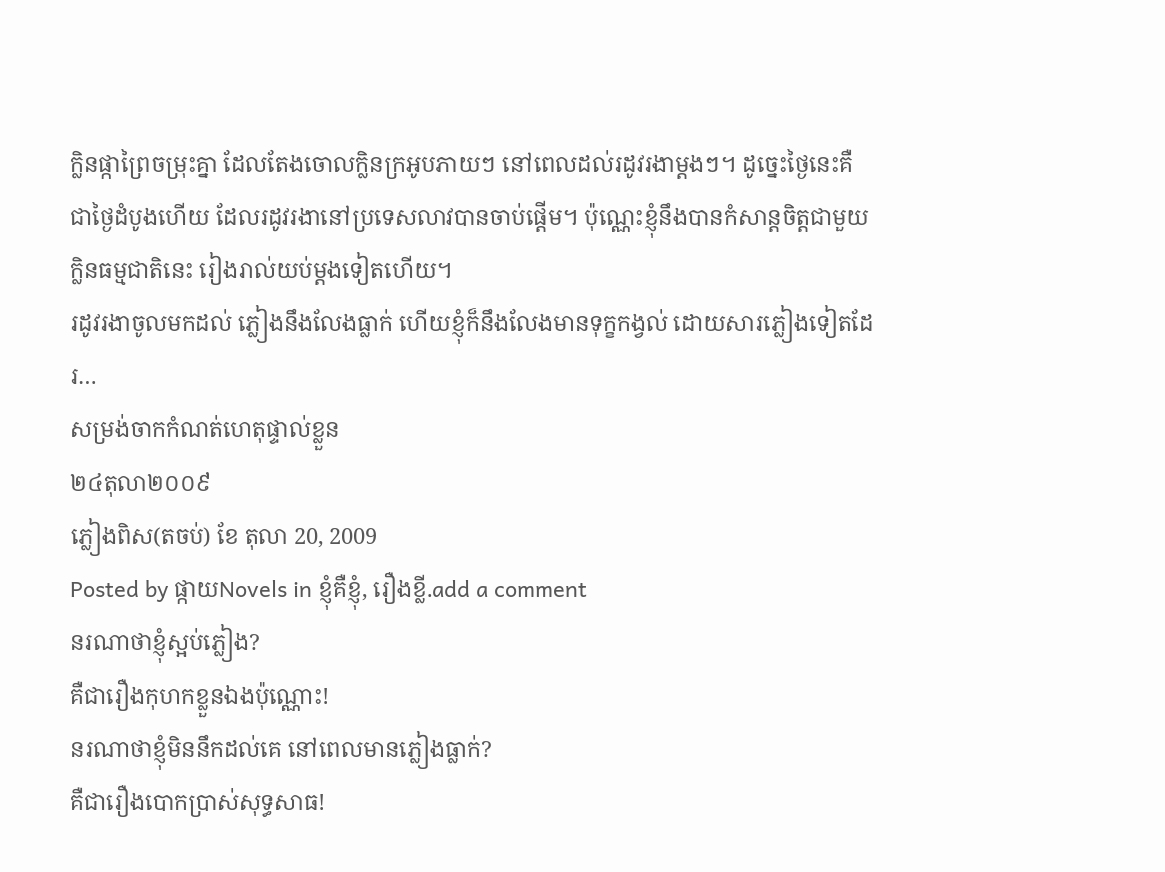ក្លិនផ្កាព្រៃចម្រុះគ្នា ដែលតែងចោលក្លិនក្រអូបភាយៗ នៅពេលដល់រដូវរងាម្តងៗ។ ដូច្នេះថ្ងៃនេះគឺជាថ្ងៃដំបូងហើយ ដែលរដូវរងានៅប្រទេសលាវបានចាប់ផ្តើម។ ប៉ុណ្ណេះខ្ញុំនឹងបានកំសាន្តចិត្តជាមួយក្លិនធម្មជាតិនេះ រៀងរាល់យប់ម្តងទៀតហើយ។
រដូវរងាចូលមកដល់ ភ្លៀងនឹងលែងធ្លាក់ ហើយខ្ញុំក៏នឹងលែងមានទុក្ខកង្វល់ ដោយសារភ្លៀងទៀតដែរ…
សម្រង់ចាកកំណត់ហេតុផ្ទាល់ខ្លួន
២៤តុលា២០០៩
ភ្លៀងពិស(តចប់) ខែ តុលា 20, 2009
Posted by ផ្កាយNovels in ខ្ញុំគឺខ្ញុំ, រឿងខ្លី.add a comment
នរណាថាខ្ញុំស្អប់ភ្លៀង?
គឺជារឿងកុហកខ្លួនឯងប៉ុណ្ណោះ!
នរណាថាខ្ញុំមិននឹកដល់គេ នៅពេលមានភ្លៀងធ្លាក់?
គឺជារឿងបោកប្រាស់សុទ្ធសាធ!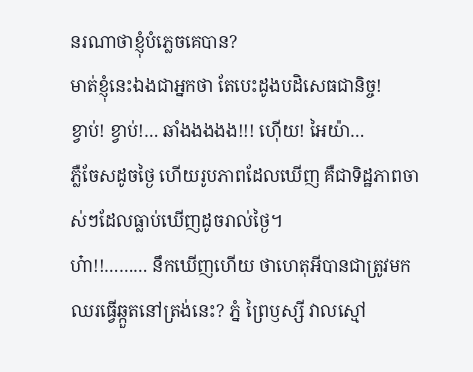នរណាថាខ្ញុំបំភ្លេចគេបាន?
មាត់ខ្ញុំនេះឯងជាអ្នកថា តែបេះដូងបដិសេធជានិច្ច!
ខ្វាប់! ខ្វាប់!… ឆាំងងងងង!!! ហ៊ើយ! អៃយ៉ា…
ភ្លឺចែសដូចថ្ងៃ ហើយរូបភាពដែលឃើញ គឺជាទិដ្ឋភាពចាស់ៗដែលធ្លាប់ឃើញដូចរាល់ថ្ងៃ។
ហ៎ា!!……… នឹកឃើញហើយ ថាហេតុអីបានជាត្រូវមកឈរធ្វើឆ្កួតនៅត្រង់នេះ? ភ្នំ ព្រៃឫស្សី វាលស្មៅ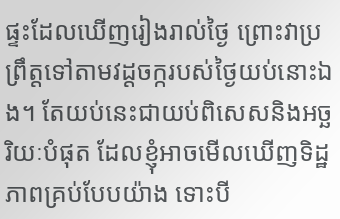ផ្ទះដែលឃើញរៀងរាល់ថ្ងៃ ព្រោះវាប្រព្រឹត្តទៅតាមវដ្តចក្ករបស់ថ្ងៃយប់នោះឯង។ តែយប់នេះជាយប់ពិសេសនិងអច្ឆរិយៈបំផុត ដែលខ្ញុំអាចមើលឃើញទិដ្ឋភាពគ្រប់បែបយ៉ាង ទោះបី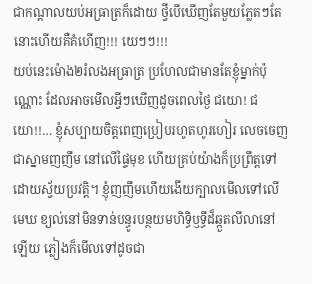ជាកណ្តាលយប់អធ្រាត្រក៏ដោយ ថ្វីបើឃើញតែមួយភ្លែតៗតែនោះហើយគឺគំហើញ!!! យេៗៗ!!!
យប់នេះម៉ោង២រំលងអធ្រាត្រ ប្រហែលជាមានតែខ្ញុំម្នាក់ប៉ុណ្ណោះ ដែលអាចមើលអ្វីៗឃើញដូចពេលថ្ងៃ ជយោ! ជយោ!!… ខ្ញុំសប្បាយចិត្តពេញប្រៀបរហូតហូរហៀរ លេចចេញជាស្នាមញញឹម នៅលើផ្ទៃមុខ ហើយគ្រប់យ៉ាងក៏ប្រព្រឹត្តទៅដោយស្វ័យប្រវត្តិ។ ខ្ញុំញញឹមហើយងើយក្បាលមើលទៅលើមេឃ ខ្យល់នៅមិនទាន់បន្ធូរបន្ថយមហិទ្ធិឫទ្ធឹដ៏ឆ្កួតលីលានៅឡើយ ភ្លៀងក៏មើលទៅដូចជា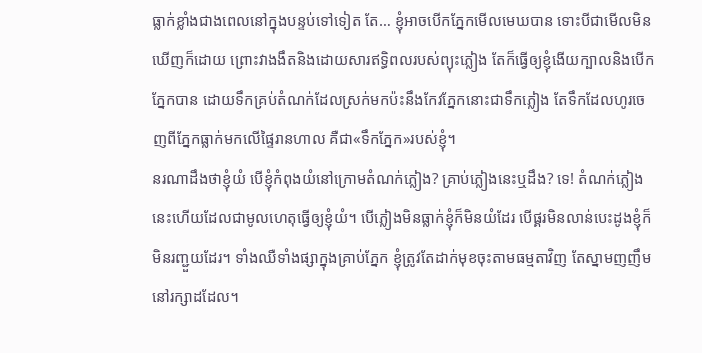ធ្លាក់ខ្លាំងជាងពេលនៅក្នុងបន្ទប់ទៅទៀត តែ… ខ្ញុំអាចបើកភ្នែកមើលមេឃបាន ទោះបីជាមើលមិនឃើញក៏ដោយ ព្រោះវាងងឹតនិងដោយសារឥទ្ធិពលរបស់ព្យុះភ្លៀង តែក៏ធ្វើឲ្យខ្ញុំងើយក្បាលនិងបើកភ្នែកបាន ដោយទឹកគ្រប់តំណក់ដែលស្រក់មកប៉ះនឹងកែវភ្នែកនោះជាទឹកភ្លៀង តែទឹកដែលហូរចេញពីភ្នែកធ្លាក់មកលើផ្ទៃរានហាល គឺជា«ទឹកភ្នែក»របស់ខ្ញុំ។
នរណាដឹងថាខ្ញុំយំ បើខ្ញុំកំពុងយំនៅក្រោមតំណក់ភ្លៀង? គ្រាប់ភ្លៀងនេះឬដឹង? ទេ! តំណក់ភ្លៀងនេះហើយដែលជាមូលហេតុធ្វើឲ្យខ្ញុំយំ។ បើភ្លៀងមិនធ្លាក់ខ្ញុំក៏មិនយំដែរ បើផ្គរមិនលាន់បេះដូងខ្ញុំក៏មិនរញ្ជួយដែរ។ ទាំងឈឺទាំងផ្សាក្នុងគ្រាប់ភ្នែក ខ្ញុំត្រូវតែដាក់មុខចុះតាមធម្មតាវិញ តែស្នាមញញឹមនៅរក្សាដដែល។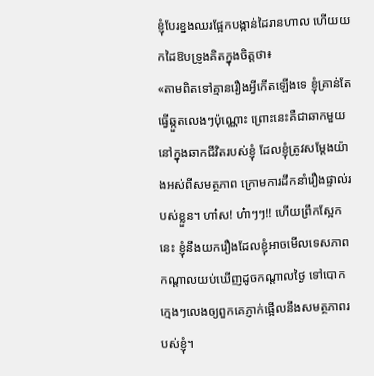ខ្ញុំបែរខ្នងឈរផ្អែកបង្កាន់ដៃរានហាល ហើយយកដៃឱបទ្រូងគិតក្នុងចិត្តថា៖
«តាមពិតទៅគ្មានរឿងអ្វីកើតឡើងទេ ខ្ញុំគ្រាន់តែធ្វើឆ្កួតលេងៗប៉ុណ្ណោះ ព្រោះនេះគឺជាឆាកមួយនៅក្នុងឆាកជីវិតរបស់ខ្ញុំ ដែលខ្ញុំត្រូវសម្តែងយ៉ាងអស់ពីសមត្ថភាព ក្រោមការដឹកនាំរឿងផ្ទាល់របស់ខ្លួន។ ហា៎ស! ហ៎ាៗៗ!! ហើយព្រឹកស្អែកនេះ ខ្ញុំនឹងយករឿងដែលខ្ញុំអាចមើលទេសភាពកណ្តាលយប់ឃើញដូចកណ្តាលថ្ងៃ ទៅបោកក្មេងៗលេងឲ្យពួកគេភ្ញាក់ផ្អើលនឹងសមត្ថភាពរបស់ខ្ញុំ។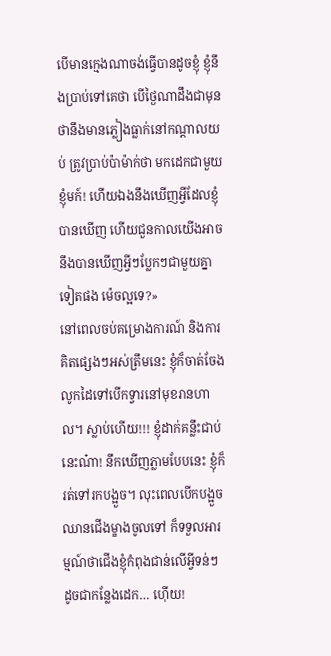បើមានក្មេងណាចង់ធ្វើបានដូចខ្ញុំ ខ្ញុំនឹងប្រាប់ទៅគេថា បើថ្ងៃណាដឹងជាមុនថានឹងមានភ្លៀងធ្លាក់នៅកណ្តាលយប់ ត្រូវប្រាប់ប៉ាម៉ាក់ថា មកដេកជាមួយខ្ញុំមក៍! ហើយឯងនឹងឃើញអ្វីដែលខ្ញុំបានឃើញ ហើយជួនកាលយើងអាចនឹងបានឃើញអ្វីៗប្លែកៗជាមួយគ្នាទៀតផង ម៉េចល្អទេ?»
នៅពេលចប់គម្រោងការណ៍ និងការគិតផ្សេងៗអស់ត្រឹមនេះ ខ្ញុំក៏ចាត់ចែងលូកដៃទៅបើកទ្វារនៅមុខរានហាល។ ស្លាប់ហើយ!!! ខ្ញុំដាក់គន្លឹះជាប់នេះណ៎ា! នឹកឃើញភ្លាមបែបនេះ ខ្ញុំក៏រត់ទៅរកបង្អួច។ លុះពេលបើកបង្អួចឈានជើងម្ខាងចូលទៅ ក៏ទទួលអារម្មណ៍ថាជើងខ្ញុំកំពុងជាន់លើអ្វីទន់ៗ ដូចជាកន្លែងដេក… ហ៊ើយ!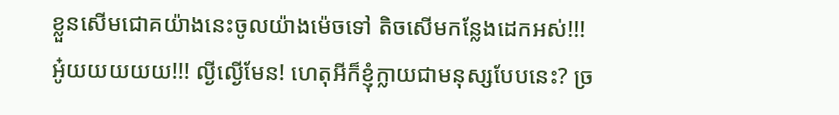ខ្លួនសើមជោគយ៉ាងនេះចូលយ៉ាងម៉េចទៅ តិចសើមកន្លែងដេកអស់!!!
អូ៎យយយយយ!!! ល្ងីល្ងើមែន! ហេតុអីក៏ខ្ញុំក្លាយជាមនុស្សបែបនេះ? ច្រ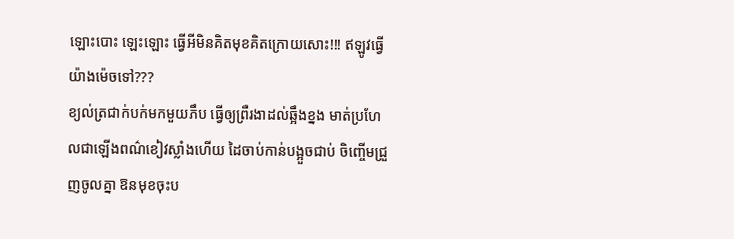ឡោះបោះ ឡេះឡោះ ធ្វើអីមិនគិតមុខគិតក្រោយសោះ!!! ឥឡូវធ្វើយ៉ាងម៉េចទៅ???
ខ្យល់ត្រជាក់បក់មកមួយភឹប ធ្វើឲ្យព្រឺរងាដល់ឆ្អឹងខ្នង មាត់ប្រហែលជាឡើងពណ៌ខៀវស្លាំងហើយ ដៃចាប់កាន់បង្អួចជាប់ ចិញ្ចើមជ្រួញចូលគ្នា ឱនមុខចុះប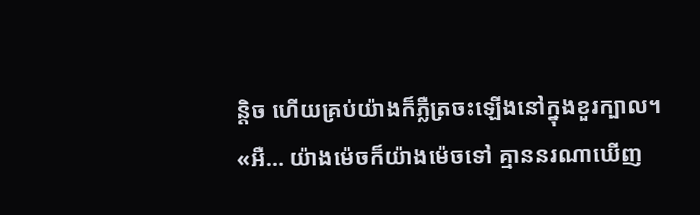ន្តិច ហើយគ្រប់យ៉ាងក៏ភ្លឺត្រចះឡើងនៅក្នុងខួរក្បាល។
«អឺ… យ៉ាងម៉េចក៏យ៉ាងម៉េចទៅ គ្មាននរណាឃើញ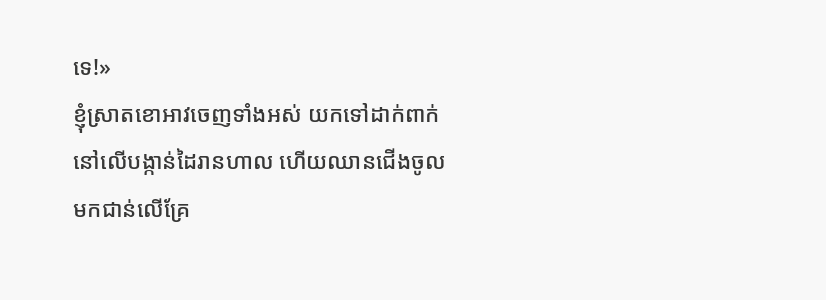ទេ!»
ខ្ញុំស្រាតខោអាវចេញទាំងអស់ យកទៅដាក់ពាក់នៅលើបង្កាន់ដៃរានហាល ហើយឈានជើងចូលមកជាន់លើគ្រែ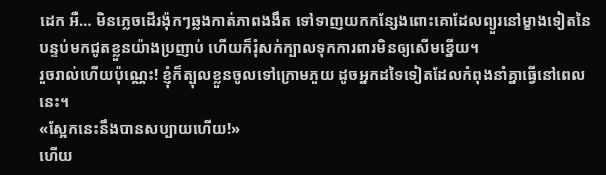ដេក អឺ… មិនភ្លេចដើរង៉ុកៗឆ្លងកាត់ភាពងងឹត ទៅទាញយកកន្សែងពោះគោដែលព្យួរនៅម្ខាងទៀតនៃបន្ទប់មកជូតខ្លួនយ៉ាងប្រញាប់ ហើយក៏រុំសក់ក្បាលទុកការពារមិនឲ្យសើមខ្នើយ។
រួចរាល់ហើយប៉ុណ្ណេះ! ខ្ញុំក៏ត្បុលខ្លួនចូលទៅក្រោមភួយ ដូចអ្នកដទៃទៀតដែលកំពុងនាំគ្នាធ្វើនៅពេលនេះ។
«ស្អែកនេះនឹងបានសប្បាយហើយ!»
ហើយ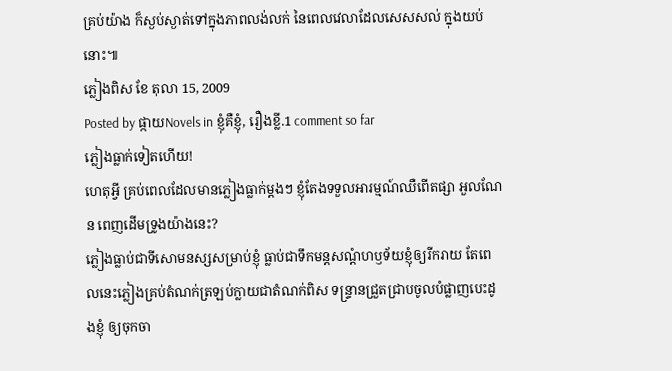គ្រប់យ៉ាង ក៏ស្ងប់ស្ងាត់ទៅក្នុងភាពលង់លក់ នៃពេលវេលាដែលសេសសល់ ក្នុងយប់នោះ៕
ភ្លៀងពិស ខែ តុលា 15, 2009
Posted by ផ្កាយNovels in ខ្ញុំគឺខ្ញុំ, រឿងខ្លី.1 comment so far
ភ្លៀងធ្លាក់ទៀតហើយ!
ហេតុអ្វី គ្រប់ពេលដែលមានភ្លៀងធ្លាក់ម្តងៗ ខ្ញុំតែងទទួលអារម្មណ៍ឈឺពើតផ្សា អួលណែន ពេញដើមទ្រូងយ៉ាងនេះ?
ភ្លៀងធ្លាប់ជាទីសោមនស្សសម្រាប់ខ្ញុំ ធ្លាប់ជាទឹកមន្តសណ្តំហឫទ័យខ្ញុំឲ្យរីករាយ តែពេលនេះភ្លៀងគ្រប់តំណក់ត្រឡប់ក្លាយជាតំណក់ពិស ទន្ទ្រានជ្រួតជ្រាបចូលបំផ្លាញបេះដូងខ្ញុំ ឲ្យចុកចា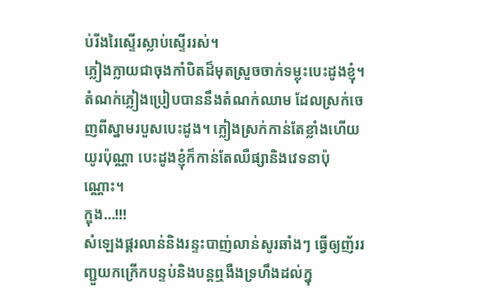ប់រីងរៃស្ទើរស្លាប់ស្ទើររស់។
ភ្លៀងក្លាយជាចុងកាំបិតដ៏មុតស្រួចចាក់ទម្លុះបេះដូងខ្ញុំ។ តំណក់ភ្លៀងប្រៀបបាននឹងតំណក់ឈាម ដែលស្រក់ចេញពីស្នាមរបួសបេះដូង។ ភ្លៀងស្រក់កាន់តែខ្លាំងហើយយូរប៉ុណ្ណា បេះដូងខ្ញុំក៏កាន់តែឈឺផ្សានិងវេទនាប៉ុណ្ណោះ។
ក្ឌុង…!!!
សំឡេងផ្គរលាន់និងរន្ទះបាញ់លាន់សូរឆាំងៗ ធ្វើឲ្យញ័ររញ្ជួយកក្រើកបន្ទប់និងបន្តឮងឺងទ្រហឹងដល់ក្នុ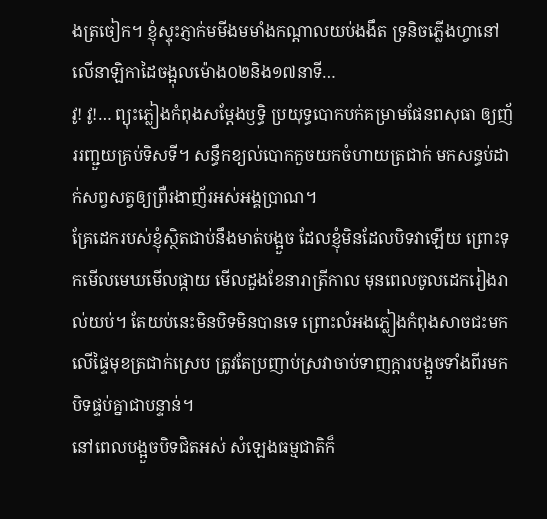ងត្រចៀក។ ខ្ញុំស្ទុះភ្ញាក់មមីងមមាំងកណ្តាលយប់ងងឹត ទ្រនិចភ្លើងហ្វានៅលើនាឡិកាដៃចង្អុលម៉ោង០២និង១៧នាទី…
វូ! វូ!… ព្យុះភ្លៀងកំពុងសម្តែងឫទ្ធិ ប្រយុទ្ធបោកបក់គម្រាមផែនពសុធា ឲ្យញ័ររញ្ជួយគ្រប់ទិសទី។ សន្ធឹកខ្យល់បោកកួចយកចំហាយត្រជាក់ មកសន្ធប់ដាក់សព្វសត្វឲ្យព្រឺរងាញ័រអស់អង្គប្រាណ។
គ្រែដេករបស់ខ្ញុំស្ថិតជាប់នឹងមាត់បង្អួច ដែលខ្ញុំមិនដែលបិទវាឡើយ ព្រោះទុកមើលមេឃមើលផ្កាយ មើលដួងខែនារាត្រីកាល មុនពេលចូលដេករៀងរាល់យប់។ តែយប់នេះមិនបិទមិនបានទេ ព្រោះលំអងភ្លៀងកំពុងសាចជះមកលើផ្ទៃមុខត្រជាក់ស្រេប ត្រូវតែប្រញាប់ស្រវាចាប់ទាញក្តារបង្អួចទាំងពីរមកបិទផ្ទប់គ្នាជាបន្ទាន់។
នៅពេលបង្អួចបិទជិតអស់ សំឡេងធម្មជាតិក៏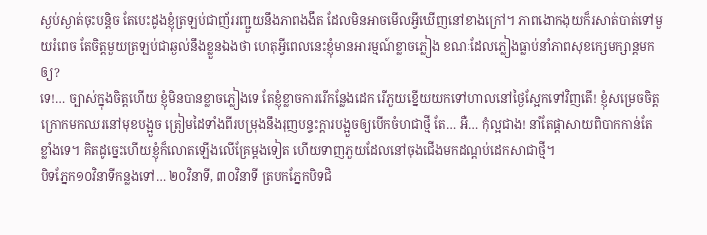ស្ងប់ស្ងាត់ចុះបន្តិច តែបេះដូងខ្ញុំត្រឡប់ជាញ័ររញ្ជួយនឹងភាពងងឹត ដែលមិនអាចមើលអ្វីឃើញនៅខាងក្រៅ។ ភាពងោកងុយក៏រសាត់បាត់ទៅមួយរំពេច តែចិត្តមួយត្រឡប់ជាឆ្ងល់នឹងខ្លួនឯងថា ហេតុអ្វីពេលនេះខ្ញុំមានអារម្មណ៍ខ្លាចភ្លៀង ខណៈដែលភ្លៀងធ្លាប់នាំភាពសុខក្សេមក្សាន្តមកឲ្យ?
ទេ!… ច្បាស់ក្នុងចិត្តហើយ ខ្ញុំមិនបានខ្លាចភ្លៀងទេ តែខ្ញុំខ្លាចការរើកន្លែងដេក រើភួយខ្នើយយកទៅហាលនៅថ្ងៃស្អែកទៅវិញតើ! ខ្ញុំសម្រេចចិត្តក្រោកមកឈរនៅមុខបង្អួច ត្រៀមដៃទាំងពីរបម្រុងនឹងរុញបន្ទះក្តារបង្អួចឲ្យបើកចំហជាថ្មី តែ… អឺ… កុំល្អជាង! នាំតែផ្តាសាយពិបាកកាន់តែខ្លាំងទេ។ គិតដូច្នេះហើយខ្ញុំក៏លោតឡើងលើគ្រែម្តងទៀត ហើយទាញភួយដែលនៅចុងជើងមកដណ្តប់ដេកសាជាថ្មី។
បិទភ្នែក១០វិនាទីកន្លងទៅ… ២០វិនាទី, ៣០វិនាទី ត្របកភ្នែកបិទជិ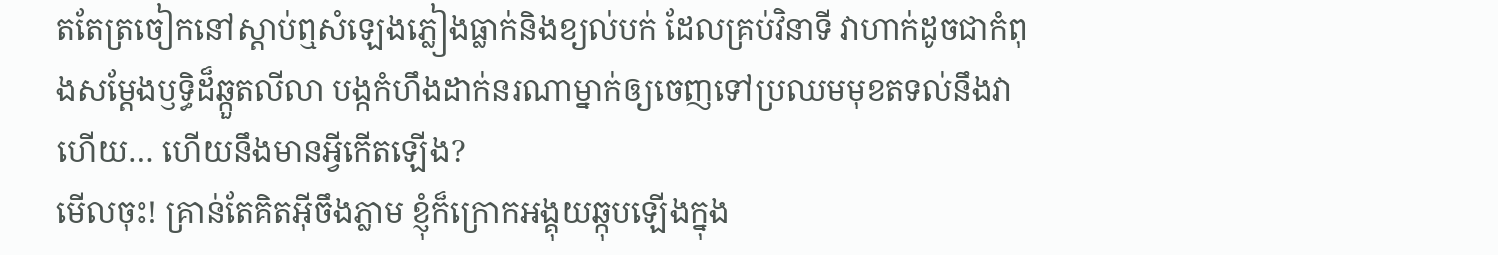តតែត្រចៀកនៅស្តាប់ឮសំឡេងភ្លៀងធ្លាក់និងខ្យល់បក់ ដែលគ្រប់វិនាទី វាហាក់ដូចជាកំពុងសម្តែងឫទ្ធិដ៏ឆ្កួតលីលា បង្កកំហឹងដាក់នរណាម្នាក់ឲ្យចេញទៅប្រឈមមុខតទល់នឹងវា ហើយ… ហើយនឹងមានអ្វីកើតឡើង?
មើលចុះ! គ្រាន់តែគិតអ៊ីចឹងភ្លាម ខ្ញុំក៏ក្រោកអង្គុយឆ្កុបឡើងក្នុង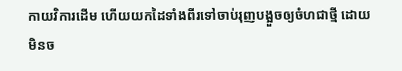កាយវិការដើម ហើយយកដៃទាំងពីរទៅចាប់រុញបង្អួចឲ្យចំហជាថ្មី ដោយមិនច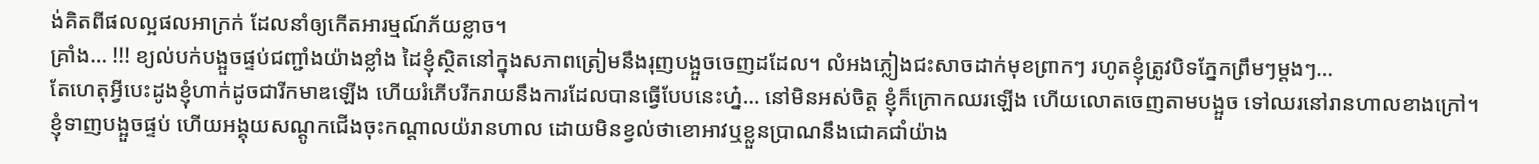ង់គិតពីផលល្អផលអាក្រក់ ដែលនាំឲ្យកើតអារម្មណ៍ភ័យខ្លាច។
គ្រាំង… !!! ខ្យល់បក់បង្អួចផ្ទប់ជញ្ជាំងយ៉ាងខ្លាំង ដៃខ្ញុំស្ថិតនៅក្នុងសភាពត្រៀមនឹងរុញបង្អួចចេញដដែល។ លំអងភ្លៀងជះសាចដាក់មុខព្រាកៗ រហូតខ្ញុំត្រូវបិទភ្នែកព្រឹមៗម្តងៗ…
តែហេតុអ្វីបេះដូងខ្ញុំហាក់ដូចជារីកមាឌឡើង ហើយរំភើបរីករាយនឹងការដែលបានធ្វើបែបនេះហ្ន៎… នៅមិនអស់ចិត្ត ខ្ញុំក៏ក្រោកឈរឡើង ហើយលោតចេញតាមបង្អួច ទៅឈរនៅរានហាលខាងក្រៅ។
ខ្ញុំទាញបង្អួចផ្ទប់ ហើយអង្គុយសណ្តូកជើងចុះកណ្តាលយ៉រានហាល ដោយមិនខ្វល់ថាខោអាវឬខ្លួនប្រាណនឹងជោគជាំយ៉ាង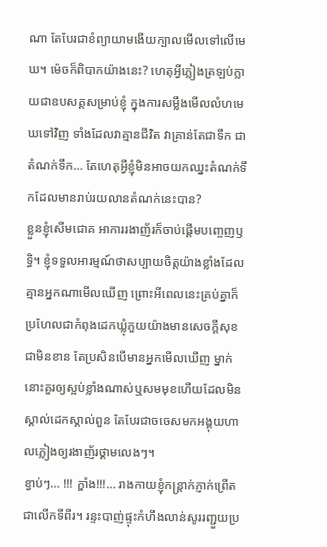ណា តែបែរជាខំព្យាយាមងើយក្បាលមើលទៅលើមេឃ។ ម៉េចក៏ពិបាកយ៉ាងនេះ? ហេតុអ្វីភ្លៀងត្រឡប់ក្លាយជាឧបសគ្គសម្រាប់ខ្ញុំ ក្នុងការសម្លឹងមើលលំហមេឃទៅវិញ ទាំងដែលវាគ្មានជីវិត វាគ្រាន់តែជាទឹក ជាតំណក់ទឹក… តែហេតុអ្វីខ្ញុំមិនអាចយកឈ្នះតំណក់ទឹកដែលមានរាប់រយលានតំណក់នេះបាន?
ខ្លួនខ្ញុំសើមជោគ អាការរងាញ័រក៏ចាប់ផ្តើមបញ្ចេញឫទ្ធិ។ ខ្ញុំទទួលអារម្មណ៍ថាសប្បាយចិត្តយ៉ាងខ្លាំងដែលគ្មានអ្នកណាមើលឃើញ ព្រោះអីពេលនេះគ្រប់គ្នាក៏ប្រហែលជាកំពុងដេកឃ្លុំភួយយ៉ាងមានសេចក្តីសុខជាមិនខាន តែប្រសិនបើមានអ្នកមើលឃើញ ម្នាក់នោះគួរឲ្យស្អប់ខ្លាំងណាស់ឬសមមុខហើយដែលមិនស្គាល់ដេកស្គាល់ពួន តែបែរជាចចេសមកអង្គុយហាលភ្លៀងឲ្យរងាញ័រថ្គាមលេងៗ។
ខ្វាប់ៗ… !!! ក្ឌាំង!!!… រាងកាយខ្ញុំកន្ត្រាក់ភ្ញាក់ព្រើតជាលើកទីពីរ។ រន្ទះបាញ់ផ្ទុះកំហឹងលាន់សូររញ្ជួយប្រ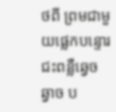ថពី ព្រមជាមួយផ្លេកបន្ទោរជះពន្លឺឆ្វេចឆ្វាច ប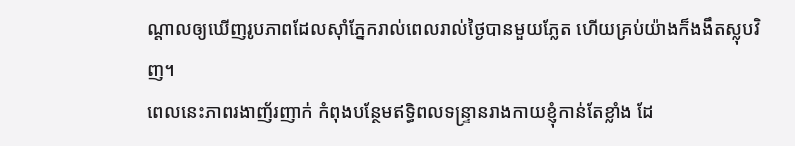ណ្តាលឲ្យឃើញរូបភាពដែលស៊ាំភ្នែករាល់ពេលរាល់ថ្ងៃបានមួយភ្លែត ហើយគ្រប់យ៉ាងក៏ងងឹតស្លុបវិញ។
ពេលនេះភាពរងាញ័រញាក់ កំពុងបន្ថែមឥទ្ធិពលទន្រ្ទានរាងកាយខ្ញុំកាន់តែខ្លាំង ដែ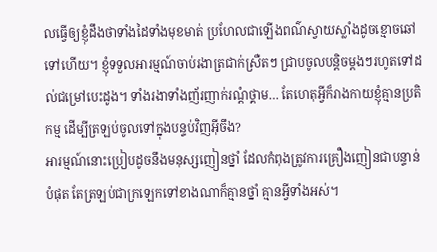លធ្វើឲ្យខ្ញុំដឹងថាទាំងដៃទាំងមុខមាត់ ប្រហែលជាឡើងពណ៌ស្វាយស្លាំងដូចខ្មោចឆៅទៅហើយ។ ខ្ញុំទទួលអារម្មណ៍ចាប់រងាត្រជាក់ស្រឺតៗ ជ្រាបចូលបន្តិចម្តងៗរហូតទៅដល់ជម្រៅបេះដូង។ ទាំងរងាទាំងញ័រញាក់រណ្តំថ្គាម… តែហេតុអ្វីក៏រាងកាយខ្ញុំគ្មានប្រតិកម្ម ដើម្បីត្រឡប់ចូលទៅក្នុងបន្ទប់វិញអ៊ីចឹង?
អារម្មណ៍នោះប្រៀបដូចនឹងមនុស្សញៀនថ្នាំ ដែលកំពុងត្រូវការគ្រឿងញៀនជាបន្ទាន់បំផុត តែត្រឡប់ជាក្រឡេកទៅខាងណាក៏គ្មានថ្នាំ គ្មានអ្វីទាំងអស់។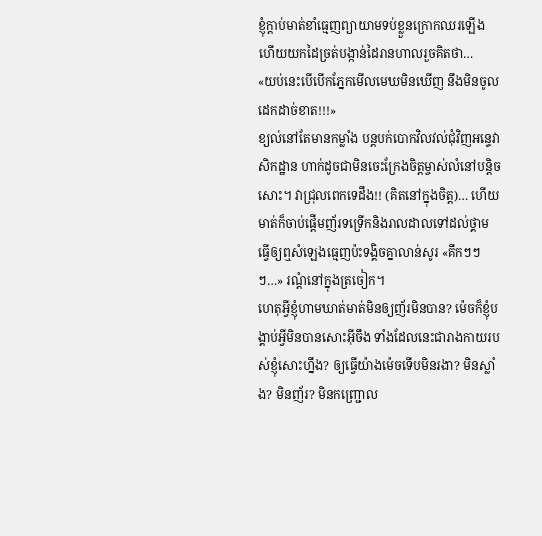ខ្ញុំក្តាប់មាត់ខាំធ្មេញព្យាយាមទប់ខ្លួនក្រោកឈរឡើង ហើយយកដៃច្រត់បង្កាន់ដៃរានហាលរួចគិតថា…
«យប់នេះបើបើកភ្នែកមើលមេឃមិនឃើញ នឹងមិនចូលដេកដាច់ខាត!!!»
ខ្យល់នៅតែមានកម្លាំង បន្តបក់បោកវិលវល់ជុំវិញអន្ទេវាសិកដ្ឋាន ហាក់ដូចជាមិនចេះក្រែងចិត្តម្ចាស់លំនៅបន្តិចសោះ។ វាជ្រុលពេកទេដឹង!! (គិតនៅក្នុងចិត្ត)… ហើយមាត់ក៏ចាប់ផ្តើមញ័រទទ្រើកនិងរាលដាលទៅដល់ថ្គាម ធ្វើឲ្យឮសំឡេងធ្មេញប៉ះទង្គិចគ្នាលាន់សូរ «គឹកៗៗៗ…» រណ្តំនៅក្នុងត្រចៀក។
ហេតុអ្វីខ្ញុំហាមឃាត់មាត់មិនឲ្យញ័រមិនបាន? ម៉េចក៏ខ្ញុំបង្គាប់អ្វីមិនបានសោះអ៊ីចឹង ទាំងដែលនេះជារាងកាយរបស់ខ្ញុំសោះហ្នឹង? ឲ្យធ្វើយ៉ាងម៉េចទើបមិនរងា? មិនស្លាំង? មិនញ័រ? មិនកញ្ជ្រោល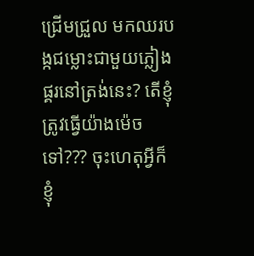ជ្រើមជ្រួល មកឈរបង្កជម្លោះជាមួយភ្លៀងផ្គរនៅត្រង់នេះ? តើខ្ញុំត្រូវធ្វើយ៉ាងម៉េចទៅ??? ចុះហេតុអ្វីក៏ខ្ញុំ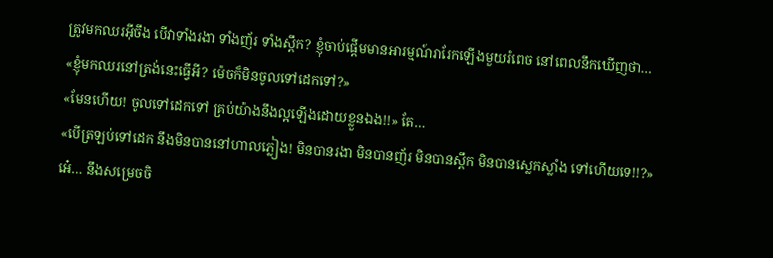ត្រូវមកឈរអ៊ីចឹង បើវាទាំងរងា ទាំងញ័រ ទាំងស្ពឹក? ខ្ញុំចាប់ផ្តើមមានអារម្មណ៍រារែកឡើងមួយរំពេច នៅពេលនឹកឃើញថា…
«ខ្ញុំមកឈរនៅត្រង់នេះធ្វើអី? ម៉េចក៏មិនចូលទៅដេកទៅ?»
«មែនហើយ! ចូលទៅដេកទៅ គ្រប់យ៉ាងនឹងល្អឡើងដោយខ្លួនឯង!!» តែ…
«បើត្រឡប់ទៅដេក នឹងមិនបាននៅហាលភ្លៀង! មិនបានរងា មិនបានញ័រ មិនបានស្ពឹក មិនបានស្លេកស្លាំង ទៅហើយទេ!!?»
អេ៎… នឹងសម្រេចចិ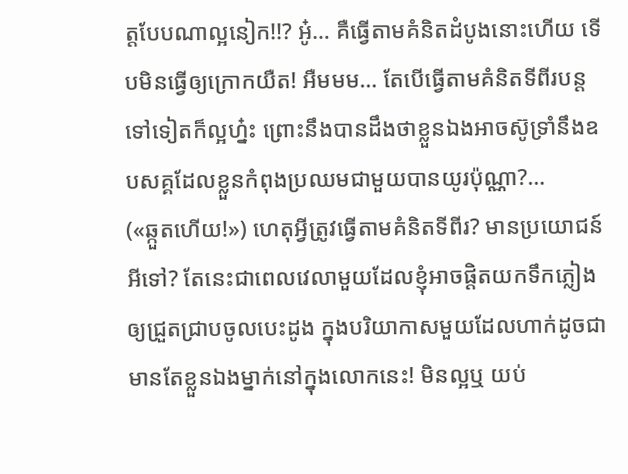ត្តបែបណាល្អនៀក!!? អូ៎… គឺធ្វើតាមគំនិតដំបូងនោះហើយ ទើបមិនធ្វើឲ្យក្រោកយឺត! អឺមមម… តែបើធ្វើតាមគំនិតទីពីរបន្តទៅទៀតក៏ល្អហ្ន៎ះ ព្រោះនឹងបានដឹងថាខ្លួនឯងអាចស៊ូទ្រាំនឹងឧបសគ្គដែលខ្លួនកំពុងប្រឈមជាមួយបានយូរប៉ុណ្ណា?…
(«ឆ្កួតហើយ!») ហេតុអ្វីត្រូវធ្វើតាមគំនិតទីពីរ? មានប្រយោជន៍អីទៅ? តែនេះជាពេលវេលាមួយដែលខ្ញុំអាចផ្តិតយកទឹកភ្លៀងឲ្យជ្រួតជ្រាបចូលបេះដូង ក្នុងបរិយាកាសមួយដែលហាក់ដូចជាមានតែខ្លួនឯងម្នាក់នៅក្នុងលោកនេះ! មិនល្អឬ យប់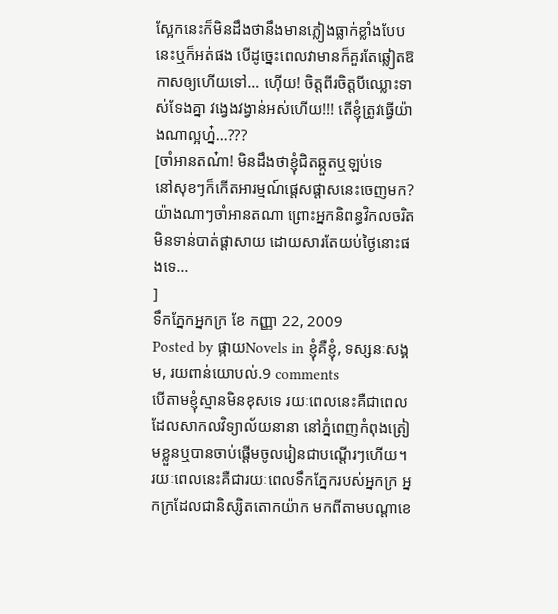ស្អែកនេះក៏មិនដឹងថានឹងមានភ្លៀងធ្លាក់ខ្លាំងបែបនេះឬក៏អត់ផង បើដូច្នេះពេលវាមានក៏គួរតែឆ្លៀតឱកាសឲ្យហើយទៅ… ហ៊ើយ! ចិត្តពីរចិត្តបីឈ្លោះទាស់ទែងគ្នា វង្វេងវង្វាន់អស់ហើយ!!! តើខ្ញុំត្រូវធ្វើយ៉ាងណាល្អហ្ន៎…???
[ចាំអានតណ៎ា! មិនដឹងថាខ្ញុំជិតឆ្កួតឬឡប់ទេ
នៅសុខៗក៏កើតអារម្មណ៍ផ្តេសផ្តាសនេះចេញមក? យ៉ាងណាៗចាំអានតណា ព្រោះអ្នកនិពន្ធវិកលចរិតមិនទាន់បាត់ផ្តាសាយ ដោយសារតែយប់ថ្ងៃនោះផងទេ...
]
ទឹកភ្នែកអ្នកក្រ ខែ កញ្ញា 22, 2009
Posted by ផ្កាយNovels in ខ្ញុំគឺខ្ញុំ, ទស្សនៈសង្គម, រយពាន់យោបល់.9 comments
បើតាមខ្ញុំស្មានមិនខុសទេ រយៈពេលនេះគឺជាពេលដែលសាកលវិទ្យាល័យនានា នៅភ្នំពេញកំពុងត្រៀមខ្លួនឬបានចាប់ផ្តើមចូលរៀនជាបណ្តើរៗហើយ។ រយៈពេលនេះគឺជារយៈពេលទឹកភ្នែករបស់អ្នកក្រ អ្នកក្រដែលជានិស្សិតតោកយ៉ាក មកពីតាមបណ្តាខេ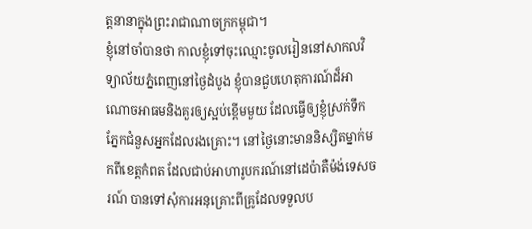ត្តនានាក្នុងព្រះរាជាណាចក្រកម្ពុជា។
ខ្ញុំនៅចាំបានថា កាលខ្ញុំទៅចុះឈ្មោះចូលរៀននៅសាកលវិទ្យាល័យភ្នំពេញនៅថ្ងៃដំបូង ខ្ញុំបានជួបហេតុការណ៍ដ៏អាណោចអាធមនិងគួរឲ្យស្អប់ខ្ពើមមួយ ដែលធ្វើឲ្យខ្ញុំស្រក់ទឹកភ្នែកជំនួសអ្នកដែលរងគ្រោះ។ នៅថ្ងៃនោះមាននិស្សិតម្នាក់មកពីខេត្តកំពត ដែលជាប់អាហារូបករណ៍នៅដេប៉ាតឺម៉ង់ទេសចរណ៍ បានទៅសុំការអនុគ្រោះពីគ្រូដែលទទួលប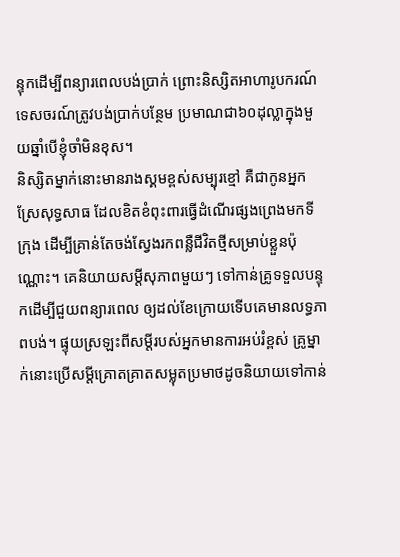ន្ទុកដើម្បីពន្យារពេលបង់ប្រាក់ ព្រោះនិស្សិតអាហារូបករណ៍ទេសចរណ៍ត្រូវបង់ប្រាក់បន្ថែម ប្រមាណជា៦០ដុល្លាក្នុងមួយឆ្នាំបើខ្ញុំចាំមិនខុស។
និស្សិតម្នាក់នោះមានរាងស្គមខ្ពស់សម្បុរខ្មៅ គឺជាកូនអ្នកស្រែសុទ្ធសាធ ដែលខិតខំពុះពារធ្វើដំណើរផ្សងព្រេងមកទីក្រុង ដើម្បីគ្រាន់តែចង់ស្វែងរកពន្លឺជីវិតថ្មីសម្រាប់ខ្លួនប៉ុណ្ណោះ។ គេនិយាយសម្តីសុភាពមួយៗ ទៅកាន់គ្រូទទួលបន្ទុកដើម្បីជួយពន្យារពេល ឲ្យដល់ខែក្រោយទើបគេមានលទ្ធភាពបង់។ ផ្ទុយស្រឡះពីសម្តីរបស់អ្នកមានការអប់រំខ្ពស់ គ្រូម្នាក់នោះប្រើសម្តីគ្រោតគ្រាតសម្លុតប្រមាថដូចនិយាយទៅកាន់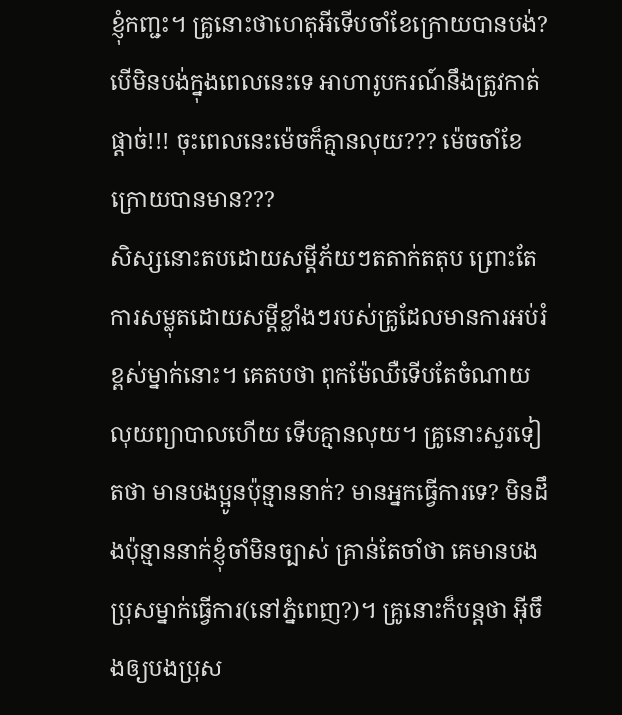ខ្ញុំកញ្ជះ។ គ្រូនោះថាហេតុអីទើបចាំខែក្រោយបានបង់? បើមិនបង់ក្នុងពេលនេះទេ អាហារូបករណ៍នឹងត្រូវកាត់ផ្តាច់!!! ចុះពេលនេះម៉េចក៏គ្មានលុយ??? ម៉េចចាំខែក្រោយបានមាន???
សិស្សនោះតបដោយសម្តីភ័យៗតតាក់តតុប ព្រោះតែការសម្លុតដោយសម្តីខ្លាំងៗរបស់គ្រូដែលមានការអប់រំខ្ពស់ម្នាក់នោះ។ គេតបថា ពុកម៉ែឈឺទើបតែចំណាយលុយព្យាបាលហើយ ទើបគ្មានលុយ។ គ្រូនោះសួរទៀតថា មានបងប្អូនប៉ុន្មាននាក់? មានអ្នកធ្វើការទេ? មិនដឹងប៉ុន្មាននាក់ខ្ញុំចាំមិនច្បាស់ គ្រាន់តែចាំថា គេមានបងប្រុសម្នាក់ធ្វើការ(នៅភ្នំពេញ?)។ គ្រូនោះក៏បន្តថា អ៊ីចឹងឲ្យបងប្រុស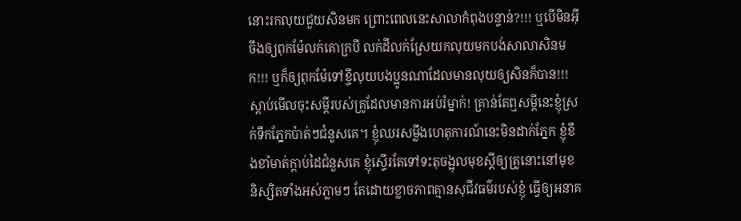នោះរកលុយជួយសិនមក ព្រោះពេលនេះសាលាកំពុងបន្ទាន់?!!! ឬបើមិនអ៊ីចឹងឲ្យពុកម៉ែលក់គោក្របី លក់ដីលក់ស្រែយកលុយមកបង់សាលាសិនមក!!! ឬក៏ឲ្យពុកម៉ែទៅខ្ចីលុយបងប្អូនណាដែលមានលុយឲ្យសិនក៏បាន!!!
ស្តាប់មើលចុះសម្តីរបស់គ្រូដែលមានការអប់រំម្នាក់! គ្រាន់តែឮសម្តីនេះខ្ញុំស្រក់ទឹកភ្នែកប៉ាត់ៗជំនួសគេ។ ខ្ញុំឈរសម្លឹងហេតុការណ៍នេះមិនដាក់ភ្នែក ខ្ញុំខឹងខាំមាត់ក្តាប់ដៃជំនួសគេ ខ្ញុំស្ទើរតែទៅទះតុចង្អុលមុខស្តីឲ្យគ្រូនោះនៅមុខនិស្សិតទាំងអស់ភ្លាមៗ តែដោយខ្លាចភាពគ្មានសុជីវធម៌របស់ខ្ញុំ ធ្វើឲ្យអនាគ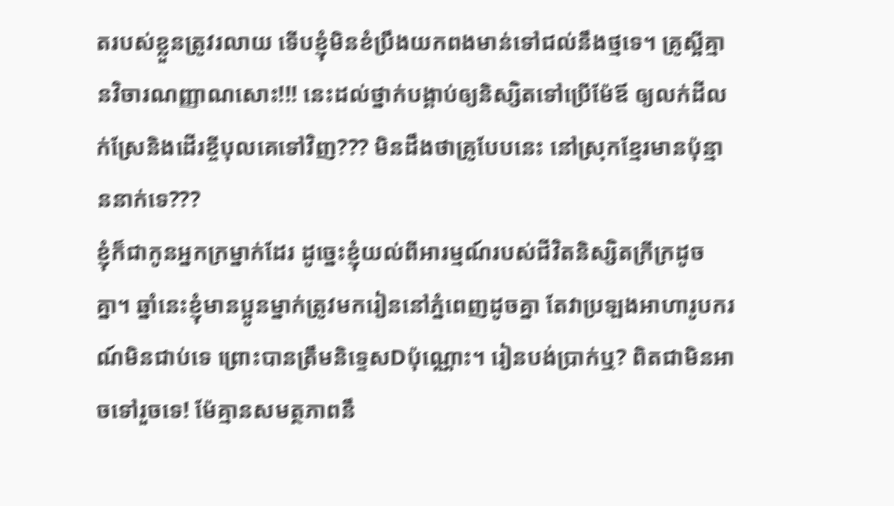តរបស់ខ្លួនត្រូវរលាយ ទើបខ្ញុំមិនខំប្រឹងយកពងមាន់ទៅជល់នឹងថ្មទេ។ គ្រូស្អីគ្មានវិចារណញ្ញាណសោះ!!! នេះដល់ថ្នាក់បង្គាប់ឲ្យនិស្សិតទៅប្រើម៉ែឪ ឲ្យលក់ដីលក់ស្រែនិងដើរខ្ចីបុលគេទៅវិញ??? មិនដឹងថាគ្រូបែបនេះ នៅស្រុកខ្មែរមានប៉ុន្មាននាក់ទេ???
ខ្ញុំក៏ជាកូនអ្នកក្រម្នាក់ដែរ ដូច្នេះខ្ញុំយល់ពីអារម្មណ៍របស់ជីវិតនិស្សិតក្រីក្រដូចគ្នា។ ឆ្នាំនេះខ្ញុំមានប្អូនម្នាក់ត្រូវមករៀននៅភ្នំពេញដូចគ្នា តែវាប្រឡងអាហារូបករណ៍មិនជាប់ទេ ព្រោះបានត្រឹមនិទ្ទេសDប៉ុណ្ណោះ។ រៀនបង់ប្រាក់ឬ? ពិតជាមិនអាចទៅរួចទេ! ម៉ែគ្មានសមត្ថភាពនឹ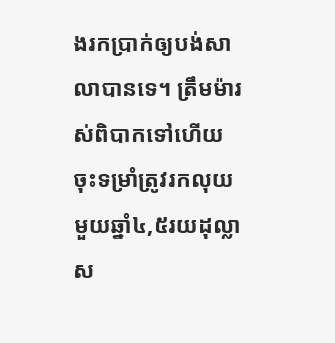ងរកប្រាក់ឲ្យបង់សាលាបានទេ។ ត្រឹមម៉ារស់ពិបាកទៅហើយ ចុះទម្រាំត្រូវរកលុយមួយឆ្នាំ៤,៥រយដុល្លា ស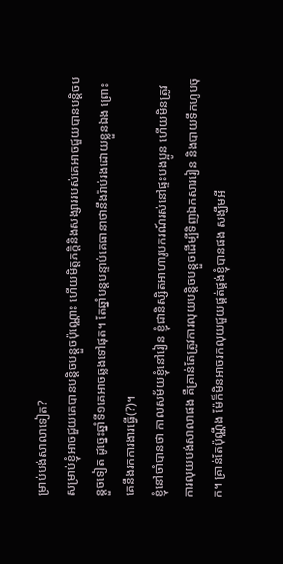ម្រាប់បង់សាលាទៀត?
សម្រាប់ខ្ញុំអាចជួយគេបានបន្តិចបន្តួចប៉ុណ្ណោះ ហើយមិត្តភក្តិនិងសង្សាររបស់គេអាចជួយបានបន្តិចបន្តួចទៀត ដូច្នេះឆ្នាំទី១គេអាចឆ្លងទៅផុត។ តែឆ្នាំបន្តបន្ទាប់គេធានាថានឹងរ៉ាប់រងដោយខ្លួនឯង ព្រោះគេនឹងរកការងារធ្វើ(?)។
ខ្ញុំនៅចាំបានថា កាលសម័យខ្ញុំនៅរៀន ខ្ញុំជានិស្សិតអាហារូបករណ៍រស់នៅផ្ទះបងប្អូន ហើយមិនត្រូវការលុយបង់សាលាផង គឺគ្រាន់តែត្រូវការលុយបន្តិចបន្តួចដើម្បីទិញឯកសាររៀន និងបាយទឹកហូបចុក។ គ្រាន់តែប៉ុណ្ណឹង ម៉ែក៏មិនអាចរកលុយជួយផ្គត់ផ្គង់ខ្ញុំបានផង សង្ឃឹមអី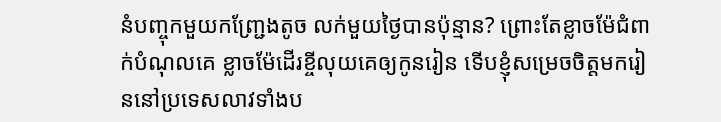នំបញ្ចុកមួយកញ្ជ្រែងតូច លក់មួយថ្ងៃបានប៉ុន្មាន? ព្រោះតែខ្លាចម៉ែជំពាក់បំណុលគេ ខ្លាចម៉ែដើរខ្ចីលុយគេឲ្យកូនរៀន ទើបខ្ញុំសម្រេចចិត្តមករៀននៅប្រទេសលាវទាំងប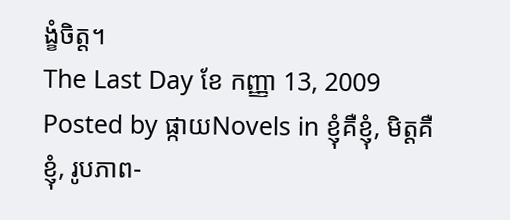ង្ខំចិត្ត។
The Last Day ខែ កញ្ញា 13, 2009
Posted by ផ្កាយNovels in ខ្ញុំគឺខ្ញុំ, មិត្តគឺខ្ញុំ, រូបភាព-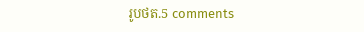រូបថត.5 comments